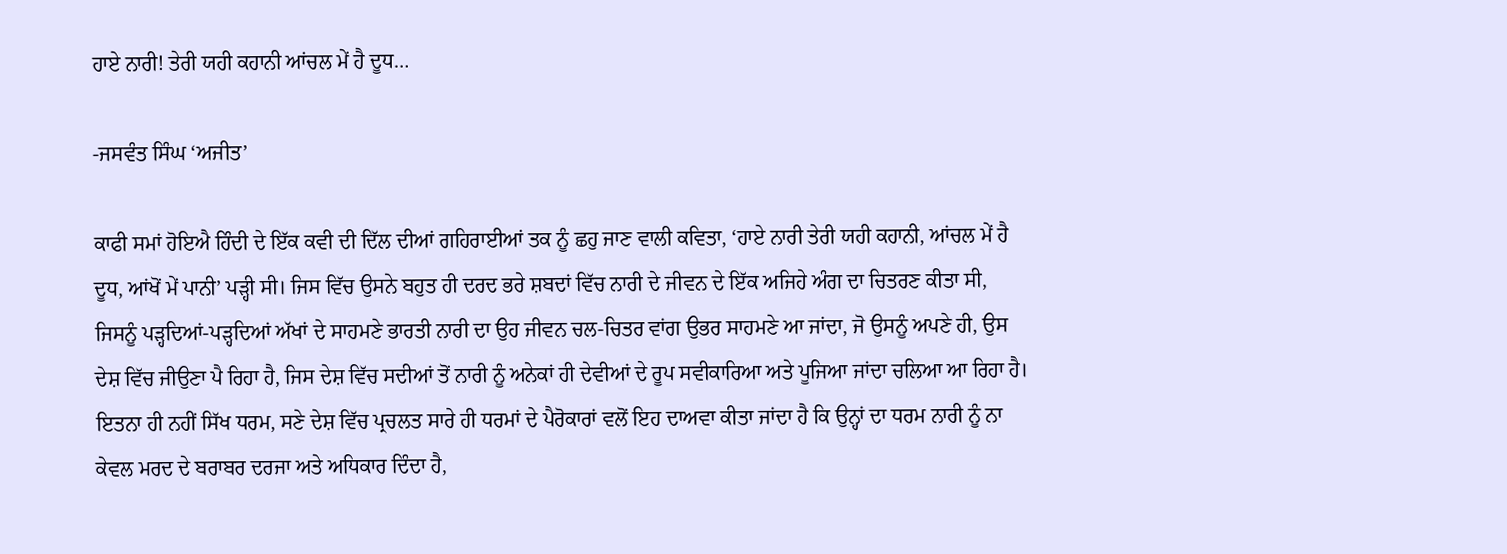ਹਾਏ ਨਾਰੀ! ਤੇਰੀ ਯਹੀ ਕਹਾਨੀ ਆਂਚਲ ਮੇਂ ਹੈ ਦੂਧ…

-ਜਸਵੰਤ ਸਿੰਘ ‘ਅਜੀਤ’

ਕਾਫੀ ਸਮਾਂ ਹੋਇਐ ਹਿੰਦੀ ਦੇ ਇੱਕ ਕਵੀ ਦੀ ਦਿੱਲ ਦੀਆਂ ਗਹਿਰਾਈਆਂ ਤਕ ਨੂੰ ਛਹੁ ਜਾਣ ਵਾਲੀ ਕਵਿਤਾ, ‘ਹਾਏ ਨਾਰੀ ਤੇਰੀ ਯਹੀ ਕਹਾਨੀ, ਆਂਚਲ ਮੇਂ ਹੈ ਦੂਧ, ਆਂਖੋਂ ਮੇਂ ਪਾਨੀ’ ਪੜ੍ਹੀ ਸੀ। ਜਿਸ ਵਿੱਚ ਉਸਨੇ ਬਹੁਤ ਹੀ ਦਰਦ ਭਰੇ ਸ਼ਬਦਾਂ ਵਿੱਚ ਨਾਰੀ ਦੇ ਜੀਵਨ ਦੇ ਇੱਕ ਅਜਿਹੇ ਅੰਗ ਦਾ ਚਿਤਰਣ ਕੀਤਾ ਸੀ, ਜਿਸਨੂੰ ਪੜ੍ਹਦਿਆਂ-ਪੜ੍ਹਦਿਆਂ ਅੱਖਾਂ ਦੇ ਸਾਹਮਣੇ ਭਾਰਤੀ ਨਾਰੀ ਦਾ ਉਹ ਜੀਵਨ ਚਲ-ਚਿਤਰ ਵਾਂਗ ਉਭਰ ਸਾਹਮਣੇ ਆ ਜਾਂਦਾ, ਜੋ ਉਸਨੂੰ ਅਪਣੇ ਹੀ, ਉਸ ਦੇਸ਼ ਵਿੱਚ ਜੀਉਣਾ ਪੈ ਰਿਹਾ ਹੈ, ਜਿਸ ਦੇਸ਼ ਵਿੱਚ ਸਦੀਆਂ ਤੋਂ ਨਾਰੀ ਨੂੰ ਅਨੇਕਾਂ ਹੀ ਦੇਵੀਆਂ ਦੇ ਰੂਪ ਸਵੀਕਾਰਿਆ ਅਤੇ ਪੂਜਿਆ ਜਾਂਦਾ ਚਲਿਆ ਆ ਰਿਹਾ ਹੈ। ਇਤਨਾ ਹੀ ਨਹੀਂ ਸਿੱਖ ਧਰਮ, ਸਣੇ ਦੇਸ਼ ਵਿੱਚ ਪ੍ਰਚਲਤ ਸਾਰੇ ਹੀ ਧਰਮਾਂ ਦੇ ਪੈਰੋਕਾਰਾਂ ਵਲੋਂ ਇਹ ਦਾਅਵਾ ਕੀਤਾ ਜਾਂਦਾ ਹੈ ਕਿ ਉਨ੍ਹਾਂ ਦਾ ਧਰਮ ਨਾਰੀ ਨੂੰ ਨਾ ਕੇਵਲ ਮਰਦ ਦੇ ਬਰਾਬਰ ਦਰਜਾ ਅਤੇ ਅਧਿਕਾਰ ਦਿੰਦਾ ਹੈ,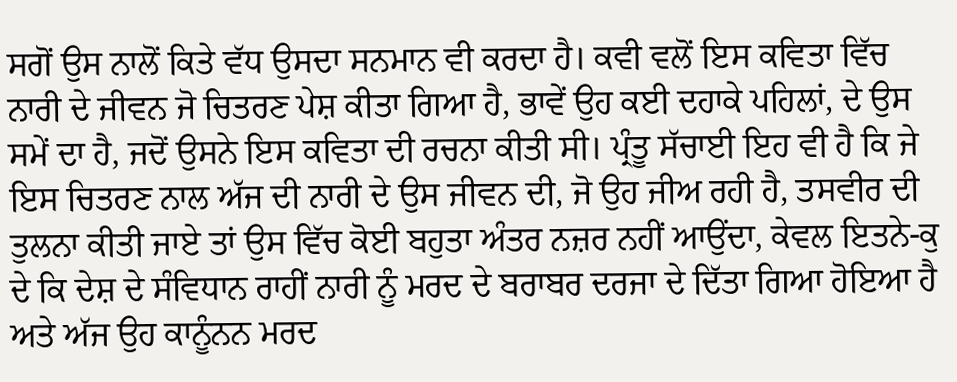ਸਗੋਂ ਉਸ ਨਾਲੋਂ ਕਿਤੇ ਵੱਧ ਉਸਦਾ ਸਨਮਾਨ ਵੀ ਕਰਦਾ ਹੈ। ਕਵੀ ਵਲੋਂ ਇਸ ਕਵਿਤਾ ਵਿੱਚ ਨਾਰੀ ਦੇ ਜੀਵਨ ਜੋ ਚਿਤਰਣ ਪੇਸ਼ ਕੀਤਾ ਗਿਆ ਹੈ, ਭਾਵੇਂ ਉਹ ਕਈ ਦਹਾਕੇ ਪਹਿਲਾਂ, ਦੇ ਉਸ ਸਮੇਂ ਦਾ ਹੈ, ਜਦੋਂ ਉਸਨੇ ਇਸ ਕਵਿਤਾ ਦੀ ਰਚਨਾ ਕੀਤੀ ਸੀ। ਪ੍ਰੰਤੂ ਸੱਚਾਈ ਇਹ ਵੀ ਹੈ ਕਿ ਜੇ ਇਸ ਚਿਤਰਣ ਨਾਲ ਅੱਜ ਦੀ ਨਾਰੀ ਦੇ ਉਸ ਜੀਵਨ ਦੀ, ਜੋ ਉਹ ਜੀਅ ਰਹੀ ਹੈ, ਤਸਵੀਰ ਦੀ ਤੁਲਨਾ ਕੀਤੀ ਜਾਏ ਤਾਂ ਉਸ ਵਿੱਚ ਕੋਈ ਬਹੁਤਾ ਅੰਤਰ ਨਜ਼ਰ ਨਹੀਂ ਆਉਂਦਾ, ਕੇਵਲ ਇਤਨੇ-ਕੁ ਦੇ ਕਿ ਦੇਸ਼ ਦੇ ਸੰਵਿਧਾਨ ਰਾਹੀਂ ਨਾਰੀ ਨੂੰ ਮਰਦ ਦੇ ਬਰਾਬਰ ਦਰਜਾ ਦੇ ਦਿੱਤਾ ਗਿਆ ਹੋਇਆ ਹੈ ਅਤੇ ਅੱਜ ਉਹ ਕਾਨੂੰਨਨ ਮਰਦ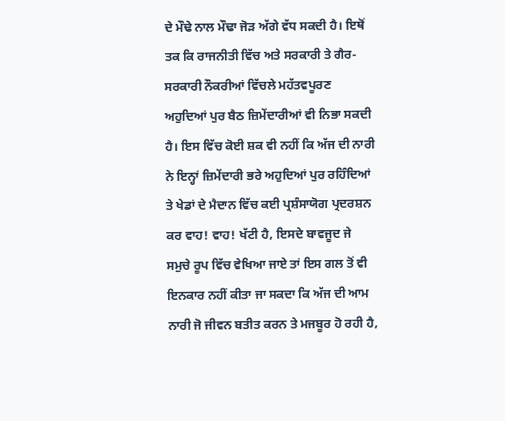ਦੇ ਮੌਢੇ ਨਾਲ ਮੌਢਾ ਜੋੜ ਅੱਗੇ ਵੱਧ ਸਕਦੀ ਹੈ। ਇਥੋਂ ਤਕ ਕਿ ਰਾਜਨੀਤੀ ਵਿੱਚ ਅਤੇ ਸਰਕਾਰੀ ਤੇ ਗੈਰ-ਸਰਕਾਰੀ ਨੌਕਰੀਆਂ ਵਿੱਚਲੇ ਮਹੱਤਵਪੂਰਣ ਅਹੁਦਿਆਂ ਪੁਰ ਬੈਠ ਜ਼ਿਮੇਂਦਾਰੀਆਂ ਵੀ ਨਿਭਾ ਸਕਦੀ ਹੈ। ਇਸ ਵਿੱਚ ਕੋਈ ਸ਼ਕ ਵੀ ਨਹੀਂ ਕਿ ਅੱਜ ਦੀ ਨਾਰੀ ਨੇ ਇਨ੍ਹਾਂ ਜ਼ਿਮੇਂਦਾਰੀ ਭਰੇ ਅਹੁਦਿਆਂ ਪੁਰ ਰਹਿੰਦਿਆਂ ਤੇ ਖੇਡਾਂ ਦੇ ਮੈਦਾਨ ਵਿੱਚ ਕਈ ਪ੍ਰਸ਼ੰਸਾਯੋਗ ਪ੍ਰਦਰਸ਼ਨ ਕਰ ਵਾਹ! ਵਾਹ! ਖੱਟੀ ਹੈ, ਇਸਦੇ ਬਾਵਜੂਦ ਜੇ ਸਮੁਚੇ ਰੂਪ ਵਿੱਚ ਵੇਖਿਆ ਜਾਏ ਤਾਂ ਇਸ ਗਲ ਤੋਂ ਵੀ ਇਨਕਾਰ ਨਹੀਂ ਕੀਤਾ ਜਾ ਸਕਦਾ ਕਿ ਅੱਜ ਦੀ ਆਮ ਨਾਰੀ ਜੋ ਜੀਵਨ ਬਤੀਤ ਕਰਨ ਤੇ ਮਜਬੂਰ ਹੋ ਰਹੀ ਹੈ,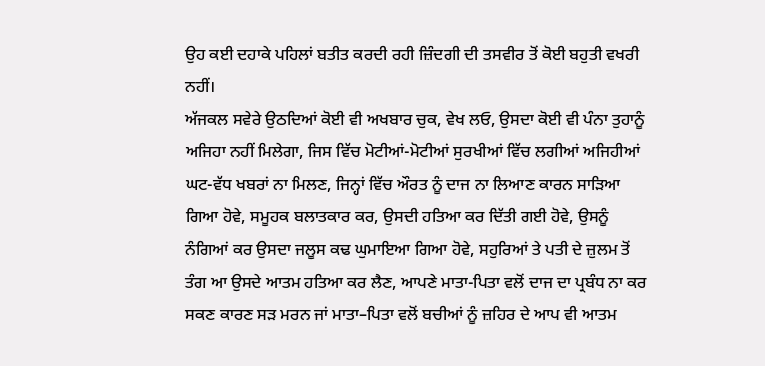ਉਹ ਕਈ ਦਹਾਕੇ ਪਹਿਲਾਂ ਬਤੀਤ ਕਰਦੀ ਰਹੀ ਜ਼ਿੰਦਗੀ ਦੀ ਤਸਵੀਰ ਤੋਂ ਕੋਈ ਬਹੁਤੀ ਵਖਰੀ ਨਹੀਂ।
ਅੱਜਕਲ ਸਵੇਰੇ ਉਠਦਿਆਂ ਕੋਈ ਵੀ ਅਖਬਾਰ ਚੁਕ, ਵੇਖ ਲਓ, ਉਸਦਾ ਕੋਈ ਵੀ ਪੰਨਾ ਤੁਹਾਨੂੰ ਅਜਿਹਾ ਨਹੀਂ ਮਿਲੇਗਾ, ਜਿਸ ਵਿੱਚ ਮੋਟੀਆਂ-ਮੋਟੀਆਂ ਸੁਰਖੀਆਂ ਵਿੱਚ ਲਗੀਆਂ ਅਜਿਹੀਆਂ ਘਟ-ਵੱਧ ਖਬਰਾਂ ਨਾ ਮਿਲਣ, ਜਿਨ੍ਹਾਂ ਵਿੱਚ ਔਰਤ ਨੂੰ ਦਾਜ ਨਾ ਲਿਆਣ ਕਾਰਨ ਸਾੜਿਆ ਗਿਆ ਹੋਵੇ, ਸਮੂਹਕ ਬਲਾਤਕਾਰ ਕਰ, ਉਸਦੀ ਹਤਿਆ ਕਰ ਦਿੱਤੀ ਗਈ ਹੋਵੇ, ਉਸਨੂੰ ਨੰਗਿਆਂ ਕਰ ਉਸਦਾ ਜਲੂਸ ਕਢ ਘੁਮਾਇਆ ਗਿਆ ਹੋਵੇ, ਸਹੁਰਿਆਂ ਤੇ ਪਤੀ ਦੇ ਜ਼ੁਲਮ ਤੋਂ ਤੰਗ ਆ ਉਸਦੇ ਆਤਮ ਹਤਿਆ ਕਰ ਲੈਣ, ਆਪਣੇ ਮਾਤਾ-ਪਿਤਾ ਵਲੋਂ ਦਾਜ ਦਾ ਪ੍ਰਬੰਧ ਨਾ ਕਰ ਸਕਣ ਕਾਰਣ ਸੜ ਮਰਨ ਜਾਂ ਮਾਤਾ–ਪਿਤਾ ਵਲੋਂ ਬਚੀਆਂ ਨੂੰ ਜ਼ਹਿਰ ਦੇ ਆਪ ਵੀ ਆਤਮ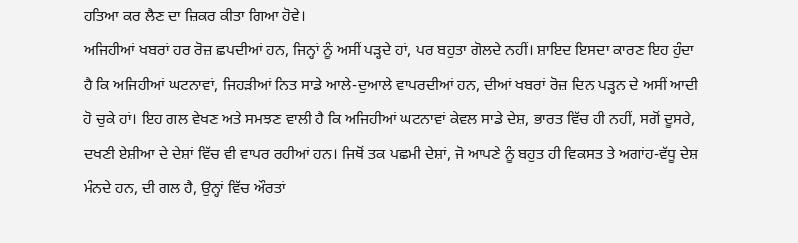ਹਤਿਆ ਕਰ ਲੈਣ ਦਾ ਜ਼ਿਕਰ ਕੀਤਾ ਗਿਆ ਹੋਵੇ।
ਅਜਿਹੀਆਂ ਖਬਰਾਂ ਹਰ ਰੋਜ਼ ਛਪਦੀਆਂ ਹਨ, ਜਿਨ੍ਹਾਂ ਨੂੰ ਅਸੀਂ ਪੜ੍ਹਦੇ ਹਾਂ, ਪਰ ਬਹੁਤਾ ਗੋਲਦੇ ਨਹੀਂ। ਸ਼ਾਇਦ ਇਸਦਾ ਕਾਰਣ ਇਹ ਹੁੰਦਾ ਹੈ ਕਿ ਅਜਿਹੀਆਂ ਘਟਨਾਵਾਂ, ਜਿਹੜੀਆਂ ਨਿਤ ਸਾਡੇ ਆਲੇ-ਦੁਆਲੇ ਵਾਪਰਦੀਆਂ ਹਨ, ਦੀਆਂ ਖਬਰਾਂ ਰੋਜ਼ ਦਿਨ ਪੜ੍ਹਨ ਦੇ ਅਸੀਂ ਆਦੀ ਹੋ ਚੁਕੇ ਹਾਂ। ਇਹ ਗਲ ਵੇਖਣ ਅਤੇ ਸਮਝਣ ਵਾਲੀ ਹੈ ਕਿ ਅਜਿਹੀਆਂ ਘਟਨਾਵਾਂ ਕੇਵਲ ਸਾਡੇ ਦੇਸ਼, ਭਾਰਤ ਵਿੱਚ ਹੀ ਨਹੀਂ, ਸਗੋਂ ਦੂਸਰੇ, ਦਖਣੀ ਏਸ਼ੀਆ ਦੇ ਦੇਸ਼ਾਂ ਵਿੱਚ ਵੀ ਵਾਪਰ ਰਹੀਆਂ ਹਨ। ਜਿਥੋਂ ਤਕ ਪਛਮੀ ਦੇਸ਼ਾਂ, ਜੋ ਆਪਣੇ ਨੂੰ ਬਹੁਤ ਹੀ ਵਿਕਸਤ ਤੇ ਅਗਾਂਹ-ਵੱਧੂ ਦੇਸ਼ ਮੰਨਦੇ ਹਨ, ਦੀ ਗਲ ਹੈ, ਉਨ੍ਹਾਂ ਵਿੱਚ ਔਰਤਾਂ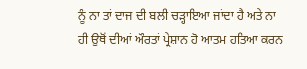ਨੂੰ ਨਾ ਤਾਂ ਦਾਜ ਦੀ ਬਲੀ ਚੜ੍ਹਾਇਆ ਜਾਂਦਾ ਹੈ ਅਤੇ ਨਾ ਹੀ ਉਥੋਂ ਦੀਆਂ ਔਰਤਾਂ ਪ੍ਰੇਸ਼ਾਨ ਹੋ ਆਤਮ ਹਤਿਆ ਕਰਨ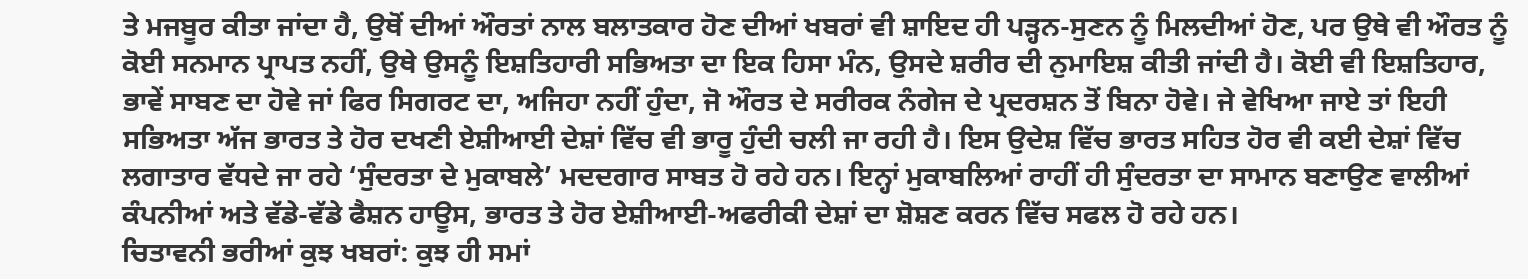ਤੇ ਮਜਬੂਰ ਕੀਤਾ ਜਾਂਦਾ ਹੈ, ਉਥੋਂ ਦੀਆਂ ਔਰਤਾਂ ਨਾਲ ਬਲਾਤਕਾਰ ਹੋਣ ਦੀਆਂ ਖਬਰਾਂ ਵੀ ਸ਼ਾਇਦ ਹੀ ਪੜ੍ਹਨ-ਸੁਣਨ ਨੂੰ ਮਿਲਦੀਆਂ ਹੋਣ, ਪਰ ਉਥੇ ਵੀ ਔਰਤ ਨੂੰ ਕੋਈ ਸਨਮਾਨ ਪ੍ਰਾਪਤ ਨਹੀਂ, ਉਥੇ ਉਸਨੂੰ ਇਸ਼ਤਿਹਾਰੀ ਸਭਿਅਤਾ ਦਾ ਇਕ ਹਿਸਾ ਮੰਨ, ਉਸਦੇ ਸ਼ਰੀਰ ਦੀ ਨੁਮਾਇਸ਼ ਕੀਤੀ ਜਾਂਦੀ ਹੈ। ਕੋਈ ਵੀ ਇਸ਼ਤਿਹਾਰ, ਭਾਵੇਂ ਸਾਬਣ ਦਾ ਹੋਵੇ ਜਾਂ ਫਿਰ ਸਿਗਰਟ ਦਾ, ਅਜਿਹਾ ਨਹੀਂ ਹੁੰਦਾ, ਜੋ ਔਰਤ ਦੇ ਸਰੀਰਕ ਨੰਗੇਜ ਦੇ ਪ੍ਰਦਰਸ਼ਨ ਤੋਂ ਬਿਨਾ ਹੋਵੇ। ਜੇ ਵੇਖਿਆ ਜਾਏ ਤਾਂ ਇਹੀ ਸਭਿਅਤਾ ਅੱਜ ਭਾਰਤ ਤੇ ਹੋਰ ਦਖਣੀ ਏਸ਼ੀਆਈ ਦੇਸ਼ਾਂ ਵਿੱਚ ਵੀ ਭਾਰੂ ਹੁੰਦੀ ਚਲੀ ਜਾ ਰਹੀ ਹੈ। ਇਸ ਉਦੇਸ਼ ਵਿੱਚ ਭਾਰਤ ਸਹਿਤ ਹੋਰ ਵੀ ਕਈ ਦੇਸ਼ਾਂ ਵਿੱਚ ਲਗਾਤਾਰ ਵੱਧਦੇ ਜਾ ਰਹੇ ‘ਸੁੰਦਰਤਾ ਦੇ ਮੁਕਾਬਲੇ’ ਮਦਦਗਾਰ ਸਾਬਤ ਹੋ ਰਹੇ ਹਨ। ਇਨ੍ਹਾਂ ਮੁਕਾਬਲਿਆਂ ਰਾਹੀਂ ਹੀ ਸੁੰਦਰਤਾ ਦਾ ਸਾਮਾਨ ਬਣਾਉਣ ਵਾਲੀਆਂ ਕੰਪਨੀਆਂ ਅਤੇ ਵੱਡੇ-ਵੱਡੇ ਫੈਸ਼ਨ ਹਾਊਸ, ਭਾਰਤ ਤੇ ਹੋਰ ਏਸ਼ੀਆਈ-ਅਫਰੀਕੀ ਦੇਸ਼ਾਂ ਦਾ ਸ਼ੋਸ਼ਣ ਕਰਨ ਵਿੱਚ ਸਫਲ ਹੋ ਰਹੇ ਹਨ।
ਚਿਤਾਵਨੀ ਭਰੀਆਂ ਕੁਝ ਖਬਰਾਂ: ਕੁਝ ਹੀ ਸਮਾਂ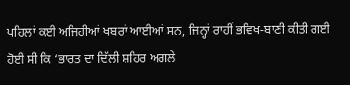ਪਹਿਲਾਂ ਕਈ ਅਜਿਹੀਆਂ ਖਬਰਾਂ ਆਈਆਂ ਸਨ, ਜਿਨ੍ਹਾਂ ਰਾਹੀਂ ਭਵਿਖ-ਬਾਣੀ ਕੀਤੀ ਗਈ ਹੋਈ ਸੀ ਕਿ ‘ਭਾਰਤ ਦਾ ਦਿੱਲੀ ਸ਼ਹਿਰ ਅਗਲੇ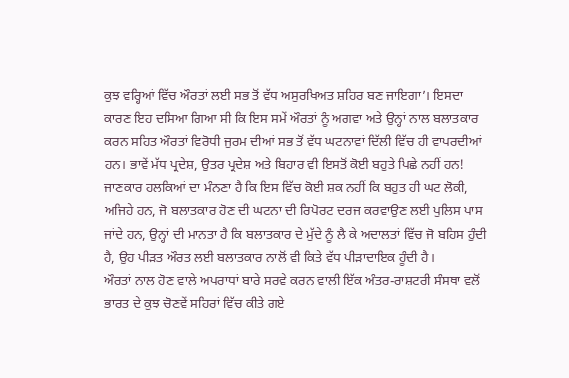ਕੁਝ ਵਰ੍ਹਿਆਂ ਵਿੱਚ ਔਰਤਾਂ ਲਈ ਸਭ ਤੋਂ ਵੱਧ ਅਸੁਰਖਿਅਤ ਸ਼ਹਿਰ ਬਣ ਜਾਇਗਾ’। ਇਸਦਾ ਕਾਰਣ ਇਹ ਦਸਿਆ ਗਿਆ ਸੀ ਕਿ ਇਸ ਸਮੇਂ ਔਰਤਾਂ ਨੂੰ ਅਗਵਾ ਅਤੇ ਉਨ੍ਹਾਂ ਨਾਲ ਬਲਾਤਕਾਰ ਕਰਨ ਸਹਿਤ ਔਰਤਾਂ ਵਿਰੋਧੀ ਜੁਰਮ ਦੀਆਂ ਸਭ ਤੋਂ ਵੱਧ ਘਟਨਾਵਾਂ ਦਿੱਲੀ ਵਿੱਚ ਹੀ ਵਾਪਰਦੀਆਂ ਹਨ। ਭਾਵੇਂ ਮੱਧ ਪ੍ਰਦੇਸ਼, ਉਤਰ ਪ੍ਰਦੇਸ਼ ਅਤੇ ਬਿਹਾਰ ਵੀ ਇਸਤੋਂ ਕੋਈ ਬਹੁਤੇ ਪਿਛੇ ਨਹੀਂ ਹਨ! ਜਾਣਕਾਰ ਹਲਕਿਆਂ ਦਾ ਮੰਨਣਾ ਹੈ ਕਿ ਇਸ ਵਿੱਚ ਕੋਈ ਸ਼ਕ ਨਹੀਂ ਕਿ ਬਹੁਤ ਹੀ ਘਟ ਲੋਕੀ, ਅਜਿਹੇ ਹਨ, ਜੋ ਬਲਾਤਕਾਰ ਹੋਣ ਦੀ ਘਟਨਾ ਦੀ ਰਿਪੋਰਟ ਦਰਜ ਕਰਵਾਉਣ ਲਈ ਪੁਲਿਸ ਪਾਸ ਜਾਂਦੇ ਹਨ, ਉਨ੍ਹਾਂ ਦੀ ਮਾਨਤਾ ਹੈ ਕਿ ਬਲਾਤਕਾਰ ਦੇ ਮੁੱਦੇ ਨੂੰ ਲੈ ਕੇ ਅਦਾਲਤਾਂ ਵਿੱਚ ਜੋ ਬਹਿਸ ਹੁੰਦੀ ਹੈ, ਉਹ ਪੀੜਤ ਔਰਤ ਲਈ ਬਲਾਤਕਾਰ ਨਾਲੋਂ ਵੀ ਕਿਤੇ ਵੱਧ ਪੀੜਾਦਾਇਕ ਹੂੰਦੀ ਹੈ।
ਔਰਤਾਂ ਨਾਲ ਹੋਣ ਵਾਲੇ ਅਪਰਾਧਾਂ ਬਾਰੇ ਸਰਵੇ ਕਰਨ ਵਾਲੀ ਇੱਕ ਅੰਤਰ-ਰਾਸ਼ਟਰੀ ਸੰਸਥਾ ਵਲੋਂ ਭਾਰਤ ਦੇ ਕੁਝ ਚੋਣਵੇਂ ਸਹਿਰਾਂ ਵਿੱਚ ਕੀਤੇ ਗਏ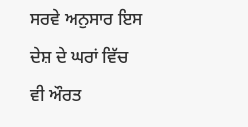ਸਰਵੇ ਅਨੁਸਾਰ ਇਸ ਦੇਸ਼ ਦੇ ਘਰਾਂ ਵਿੱਚ ਵੀ ਔਰਤ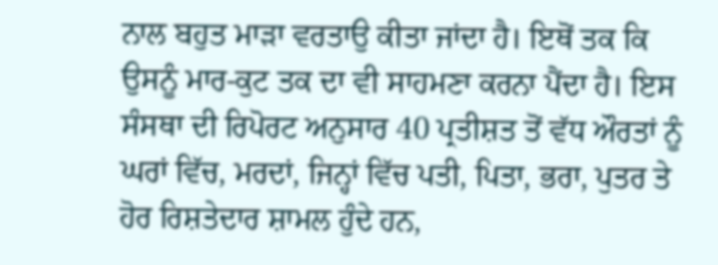ਨਾਲ ਬਹੁਤ ਮਾੜਾ ਵਰਤਾਉ ਕੀਤਾ ਜਾਂਦਾ ਹੈ। ਇਥੋਂ ਤਕ ਕਿ ਉਸਨੂੰ ਮਾਰ-ਕੁਟ ਤਕ ਦਾ ਵੀ ਸਾਹਮਣਾ ਕਰਨਾ ਪੈਂਦਾ ਹੈ। ਇਸ ਸੰਸਥਾ ਦੀ ਰਿਪੋਰਟ ਅਨੁਸਾਰ 40 ਪ੍ਰਤੀਸ਼ਤ ਤੋਂ ਵੱਧ ਔਰਤਾਂ ਨੂੰ ਘਰਾਂ ਵਿੱਚ, ਮਰਦਾਂ, ਜਿਨ੍ਹਾਂ ਵਿੱਚ ਪਤੀ, ਪਿਤਾ, ਭਰਾ, ਪੁਤਰ ਤੇ ਹੋਰ ਰਿਸ਼ਤੇਦਾਰ ਸ਼ਾਮਲ ਹੁੰਦੇ ਹਨ,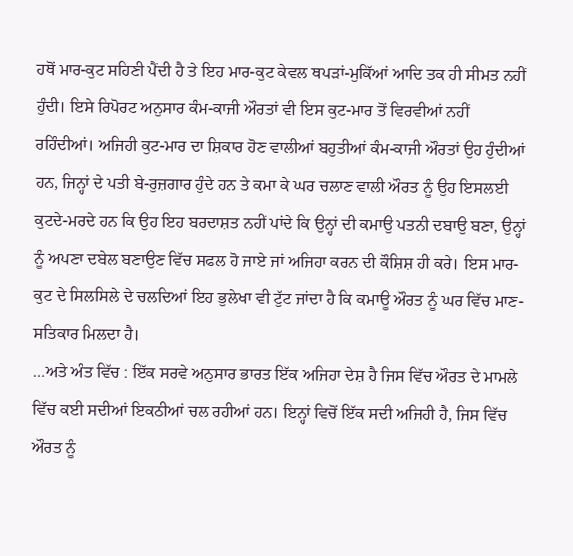ਹਥੋਂ ਮਾਰ-ਕੁਟ ਸਹਿਣੀ ਪੈਂਦੀ ਹੈ ਤੇ ਇਹ ਮਾਰ-ਕੁਟ ਕੇਵਲ ਥਪੜਾਂ-ਮੁਕਿੱਆਂ ਆਦਿ ਤਕ ਹੀ ਸੀਮਤ ਨਹੀਂ ਹੁੰਦੀ। ਇਸੇ ਰਿਪੋਰਟ ਅਨੁਸਾਰ ਕੰਮ-ਕਾਜੀ ਔਰਤਾਂ ਵੀ ਇਸ ਕੁਟ-ਮਾਰ ਤੋਂ ਵਿਰਵੀਆਂ ਨਹੀਂ ਰਹਿੰਦੀਆਂ। ਅਜਿਹੀ ਕੁਟ-ਮਾਰ ਦਾ ਸ਼ਿਕਾਰ ਹੋਣ ਵਾਲੀਆਂ ਬਹੁਤੀਆਂ ਕੰਮ-ਕਾਜੀ ਔਰਤਾਂ ਉਹ ਹੁੰਦੀਆਂ ਹਨ, ਜਿਨ੍ਹਾਂ ਦੇ ਪਤੀ ਬੇ-ਰੁਜ਼ਗਾਰ ਹੁੰਦੇ ਹਨ ਤੇ ਕਮਾ ਕੇ ਘਰ ਚਲਾਣ ਵਾਲੀ ਔਰਤ ਨੂੰ ਉਹ ਇਸਲਈ ਕੁਟਦੇ-ਮਰਦੇ ਹਨ ਕਿ ਉਹ ਇਹ ਬਰਦਾਸ਼ਤ ਨਹੀਂ ਪਾਂਦੇ ਕਿ ਉਨ੍ਹਾਂ ਦੀ ਕਮਾਉ ਪਤਨੀ ਦਬਾਉ ਬਣਾ, ਉਨ੍ਹਾਂ ਨੂੰ ਅਪਣਾ ਦਬੇਲ ਬਣਾਉਣ ਵਿੱਚ ਸਫਲ ਹੋ ਜਾਏ ਜਾਂ ਅਜਿਹਾ ਕਰਨ ਦੀ ਕੌਸ਼ਿਸ਼ ਹੀ ਕਰੇ। ਇਸ ਮਾਰ-ਕੁਟ ਦੇ ਸਿਲਸਿਲੇ ਦੇ ਚਲਦਿਆਂ ਇਹ ਭੁਲੇਖਾ ਵੀ ਟੁੱਟ ਜਾਂਦਾ ਹੈ ਕਿ ਕਮਾਊ ਔਰਤ ਨੂੰ ਘਰ ਵਿੱਚ ਮਾਣ-ਸਤਿਕਾਰ ਮਿਲਦਾ ਹੈ।
…ਅਤੇ ਅੰਤ ਵਿੱਚ : ਇੱਕ ਸਰਵੇ ਅਨੁਸਾਰ ਭਾਰਤ ਇੱਕ ਅਜਿਹਾ ਦੇਸ਼ ਹੈ ਜਿਸ ਵਿੱਚ ਔਰਤ ਦੇ ਮਾਮਲੇ ਵਿੱਚ ਕਈ ਸਦੀਆਂ ਇਕਠੀਆਂ ਚਲ ਰਹੀਆਂ ਹਨ। ਇਨ੍ਹਾਂ ਵਿਚੋਂ ਇੱਕ ਸਦੀ ਅਜਿਹੀ ਹੈ, ਜਿਸ ਵਿੱਚ ਔਰਤ ਨੂੰ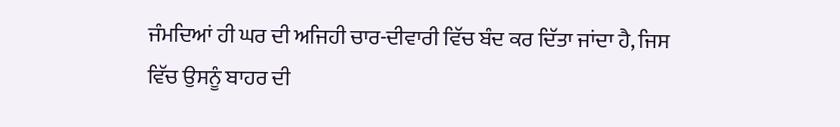ਜੰਮਦਿਆਂ ਹੀ ਘਰ ਦੀ ਅਜਿਹੀ ਚਾਰ-ਦੀਵਾਰੀ ਵਿੱਚ ਬੰਦ ਕਰ ਦਿੱਤਾ ਜਾਂਦਾ ਹੈ, ਜਿਸ ਵਿੱਚ ਉਸਨੂੰ ਬਾਹਰ ਦੀ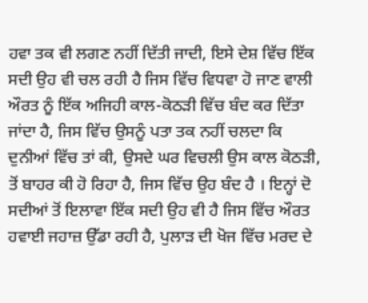ਹਵਾ ਤਕ ਵੀ ਲਗਣ ਨਹੀਂ ਦਿੱਤੀ ਜਾਦੀ, ਇਸੇ ਦੇਸ਼ ਵਿੱਚ ਇੱਕ ਸਦੀ ਉਹ ਵੀ ਚਲ ਰਹੀ ਹੈ ਜਿਸ ਵਿੱਚ ਵਿਧਵਾ ਹੋ ਜਾਣ ਵਾਲੀ ਔਰਤ ਨੂੰ ਇੱਕ ਅਜਿਹੀ ਕਾਲ-ਕੋਠੜੀ ਵਿੱਚ ਬੰਦ ਕਰ ਦਿੱਤਾ ਜਾਂਦਾ ਹੈ, ਜਿਸ ਵਿੱਚ ਉਸਨੂੰ ਪਤਾ ਤਕ ਨਹੀਂ ਚਲਦਾ ਕਿ ਦੁਨੀਆਂ ਵਿੱਚ ਤਾਂ ਕੀ, ਉਸਦੇ ਘਰ ਵਿਚਲੀ ਉਸ ਕਾਲ ਕੋਠੜੀ, ਤੋਂ ਬਾਹਰ ਕੀ ਹੋ ਰਿਹਾ ਹੈ, ਜਿਸ ਵਿੱਚ ਉਹ ਬੰਦ ਹੈ । ਇਨ੍ਹਾਂ ਦੋ ਸਦੀਆਂ ਤੋਂ ਇਲਾਵਾ ਇੱਕ ਸਦੀ ਉਹ ਵੀ ਹੈ ਜਿਸ ਵਿੱਚ ਔਰਤ ਹਵਾਈ ਜਹਾਜ਼ ਉੱਡਾ ਰਹੀ ਹੈ, ਪੁਲਾੜ ਦੀ ਖੋਜ ਵਿੱਚ ਮਰਦ ਦੇ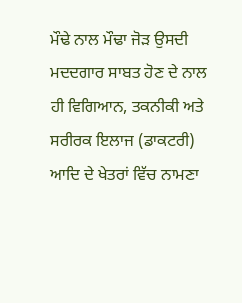ਮੌਢੇ ਨਾਲ ਮੌਢਾ ਜੋੜ ਉਸਦੀ ਮਦਦਗਾਰ ਸਾਬਤ ਹੋਣ ਦੇ ਨਾਲ ਹੀ ਵਿਗਿਆਨ, ਤਕਨੀਕੀ ਅਤੇ ਸਰੀਰਕ ਇਲਾਜ (ਡਾਕਟਰੀ) ਆਦਿ ਦੇ ਖੇਤਰਾਂ ਵਿੱਚ ਨਾਮਣਾ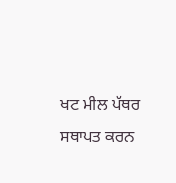ਖਟ ਮੀਲ ਪੱਥਰ ਸਥਾਪਤ ਕਰਨ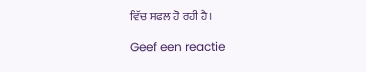ਵਿੱਚ ਸਫਲ ਹੋ ਰਹੀ ਹੈ।

Geef een reactie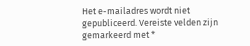Het e-mailadres wordt niet gepubliceerd. Vereiste velden zijn gemarkeerd met *